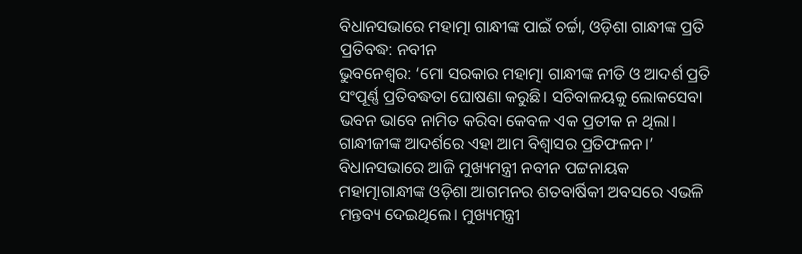ବିଧାନସଭାରେ ମହାତ୍ମା ଗାନ୍ଧୀଙ୍କ ପାଇଁ ଚର୍ଚ୍ଚା, ଓଡ଼ିଶା ଗାନ୍ଧୀଙ୍କ ପ୍ରତି ପ୍ରତିବଦ୍ଧ: ନବୀନ
ଭୁବନେଶ୍ବର: ‘ମୋ ସରକାର ମହାତ୍ମା ଗାନ୍ଧୀଙ୍କ ନୀତି ଓ ଆଦର୍ଶ ପ୍ରତି ସଂପୂର୍ଣ୍ଣ ପ୍ରତିବଦ୍ଧତା ଘୋଷଣା କରୁଛି। ସଚିବାଳୟକୁ ଲୋକସେବା ଭବନ ଭାବେ ନାମିତ କରିବା କେବଳ ଏକ ପ୍ରତୀକ ନ ଥିଲା। ଗାନ୍ଧୀଜୀଙ୍କ ଆଦର୍ଶରେ ଏହା ଆମ ବିଶ୍ବାସର ପ୍ରତିଫଳନ।’ ବିଧାନସଭାରେ ଆଜି ମୁଖ୍ୟମନ୍ତ୍ରୀ ନବୀନ ପଟ୍ଟନାୟକ ମହାତ୍ମାଗାନ୍ଧୀଙ୍କ ଓଡ଼ିଶା ଆଗମନର ଶତବାର୍ଷିକୀ ଅବସରେ ଏଭଳି ମନ୍ତବ୍ୟ ଦେଇଥିଲେ। ମୁଖ୍ୟମନ୍ତ୍ରୀ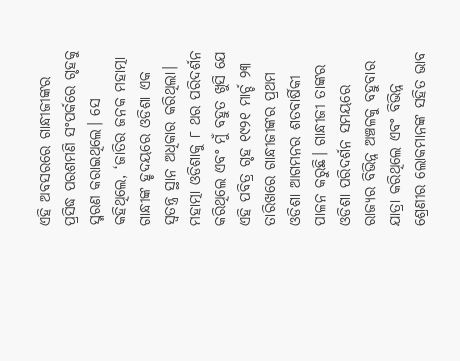ଏହି ଅବସରରେ ଗାନ୍ଧୀଜୀଙ୍କର ପ୍ରସିଦ୍ଧ ପରଶମଣି ସଂପର୍କରେ ଗୃହକୁ ସ୍ମରଣ କରାଇଥିଲେ। ସେ କହିଥିଲେ, ‘ଜାତିର ଜନକ ମହାତ୍ମା ଗାନ୍ଧୀଙ୍କ ହୃଦୟରେ ଓଡିଶା ଏକ ସ୍ବତନ୍ତ୍ର ସ୍ଥାନ ଅଧିକାର କରିଥିଲା। ମହାତ୍ମା ଓଡିଶାକୁ ୮ ଥର ପରିଦର୍ଶନ କରିଥିଲେ ଏବଂ ମୁଁ ବହୁତ ଖୁସି ଯେ ଏହି ପବିତ୍ର ଗୃହ ୧୯୨୧ ମାର୍ଚ୍ଚ ୨୩ ତାରିଖରେ ଗାନ୍ଧୀଜୀଙ୍କର ପ୍ରଥମ ଓଡିଶା ଆଗମନର ଶତବାର୍ଷିକୀ ପାଳନ କରୁଛି। ଗାନ୍ଧୀଜୀ ତାଙ୍କର ଓଡିଶା ପରିଦର୍ଶନ ସମୟରେ ରାଜ୍ୟର ବିଭିନ୍ନ ଅଞ୍ଚଳକୁ ବହୁବାର ଯାତ୍ରା କରିଥିଲେ ଏବଂ ବିଭିନ୍ନ ଶ୍ରେଣୀର ଲୋକମାନଙ୍କ ସହିତ ଭାବ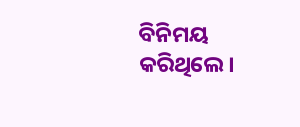ବିନିମୟ କରିଥିଲେ।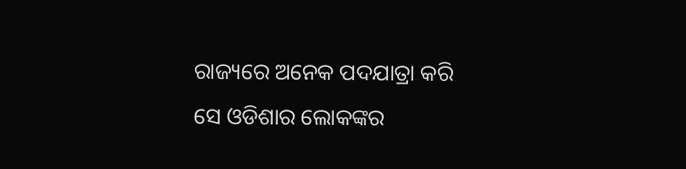ରାଜ୍ୟରେ ଅନେକ ପଦଯାତ୍ରା କରି ସେ ଓଡିଶାର ଲୋକଙ୍କର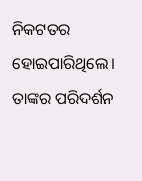ନିକଟତର ହୋଇପାରିଥିଲେ। ତାଙ୍କର ପରିଦର୍ଶନ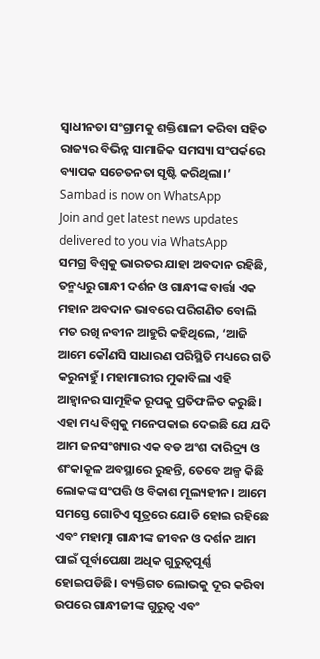ସ୍ବାଧୀନତା ସଂଗ୍ରାମକୁ ଶକ୍ତିଶାଳୀ କରିବା ସହିତ ରାଜ୍ୟର ବିଭିନ୍ନ ସାମାଜିକ ସମସ୍ୟା ସଂପର୍କରେ ବ୍ୟାପକ ସଚେତନତା ସୃଷ୍ଟି କରିଥିଲା।’
Sambad is now on WhatsApp
Join and get latest news updates delivered to you via WhatsApp
ସମଗ୍ର ବିଶ୍ବକୁ ଭାରତର ଯାହା ଅବଦାନ ରହିଛି, ତନ୍ମଧ୍ୟରୁ ଗାନ୍ଧୀ ଦର୍ଶନ ଓ ଗାନ୍ଧୀଙ୍କ ବାର୍ତ୍ତା ଏକ ମହାନ ଅବଦାନ ଭାବରେ ପରିଗଣିତ ବୋଲି ମତ ରଖି ନବୀନ ଆହୁରି କହିଥିଲେ, ‘ଆଜି ଆମେ କୌଣସି ସାଧାରଣ ପରିସ୍ଥିତି ମଧ୍ୟରେ ଗତି କରୁନାହୁଁ। ମହାମାରୀର ମୁକାବିଲା ଏହି ଆହ୍ବାନର ସାମୂହିକ ରୂପକୁ ପ୍ରତିଫଳିତ କରୁଛି। ଏହା ମଧ୍ୟ ବିଶ୍ବକୁ ମନେପକାଇ ଦେଇଛି ଯେ ଯଦି ଆମ ଜନସଂଖ୍ୟାର ଏକ ବଡ ଅଂଶ ଦାରିଦ୍ର୍ୟ ଓ ଶଂକାକୂଳ ଅବସ୍ଥାରେ ରୁହନ୍ତି, ତେବେ ଅଳ୍ପ କିଛି ଲୋକଙ୍କ ସଂପତ୍ତି ଓ ବିକାଶ ମୂଲ୍ୟହୀନ। ଆମେ ସମସ୍ତେ ଗୋଟିଏ ସୂତ୍ରରେ ଯୋଡି ହୋଇ ରହିଛେ ଏବଂ ମହାତ୍ମା ଗାନ୍ଧୀଙ୍କ ଜୀବନ ଓ ଦର୍ଶନ ଆମ ପାଇଁ ପୂର୍ବାପେକ୍ଷା ଅଧିକ ଗୁରୁତ୍ବପୂର୍ଣ୍ଣ ହୋଇପଡିଛି। ବ୍ୟକ୍ତିଗତ ଲୋଭକୁ ଦୂର କରିବା ଉପରେ ଗାନ୍ଧୀଜୀଙ୍କ ଗୁରୁତ୍ବ ଏବଂ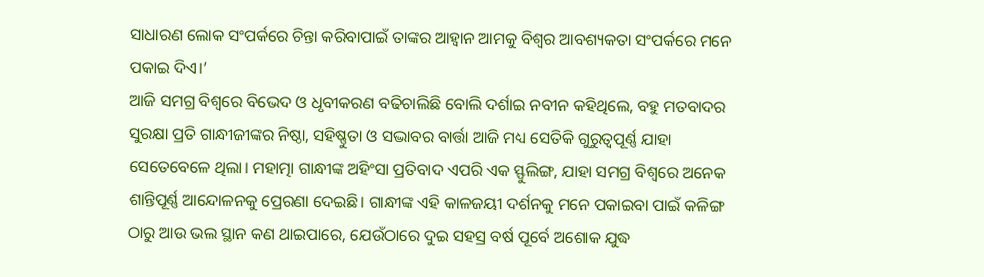ସାଧାରଣ ଲୋକ ସଂପର୍କରେ ଚିନ୍ତା କରିବାପାଇଁ ତାଙ୍କର ଆହ୍ବାନ ଆମକୁ ବିଶ୍ବର ଆବଶ୍ୟକତା ସଂପର୍କରେ ମନେ ପକାଇ ଦିଏ।’
ଆଜି ସମଗ୍ର ବିଶ୍ବରେ ବିଭେଦ ଓ ଧୃବୀକରଣ ବଢିଚାଲିଛି ବୋଲି ଦର୍ଶାଇ ନବୀନ କହିଥିଲେ, ବହୁ ମତବାଦର ସୁରକ୍ଷା ପ୍ରତି ଗାନ୍ଧୀଜୀଙ୍କର ନିଷ୍ଠା, ସହିଷ୍ଣୁତା ଓ ସଦ୍ଭାବର ବାର୍ତ୍ତା ଆଜି ମଧ୍ୟ ସେତିକି ଗୁରୁତ୍ବପୂର୍ଣ୍ଣ ଯାହା ସେତେବେଳେ ଥିଲା। ମହାତ୍ମା ଗାନ୍ଧୀଙ୍କ ଅହିଂସା ପ୍ରତିବାଦ ଏପରି ଏକ ସ୍ଫୁଲିଙ୍ଗ, ଯାହା ସମଗ୍ର ବିଶ୍ବରେ ଅନେକ ଶାନ୍ତିପୂର୍ଣ୍ଣ ଆନ୍ଦୋଳନକୁ ପ୍ରେରଣା ଦେଇଛି। ଗାନ୍ଧୀଙ୍କ ଏହି କାଳଜୟୀ ଦର୍ଶନକୁ ମନେ ପକାଇବା ପାଇଁ କଳିଙ୍ଗ ଠାରୁ ଆଉ ଭଲ ସ୍ଥାନ କଣ ଥାଇପାରେ, ଯେଉଁଠାରେ ଦୁଇ ସହସ୍ର ବର୍ଷ ପୂର୍ବେ ଅଶୋକ ଯୁଦ୍ଧ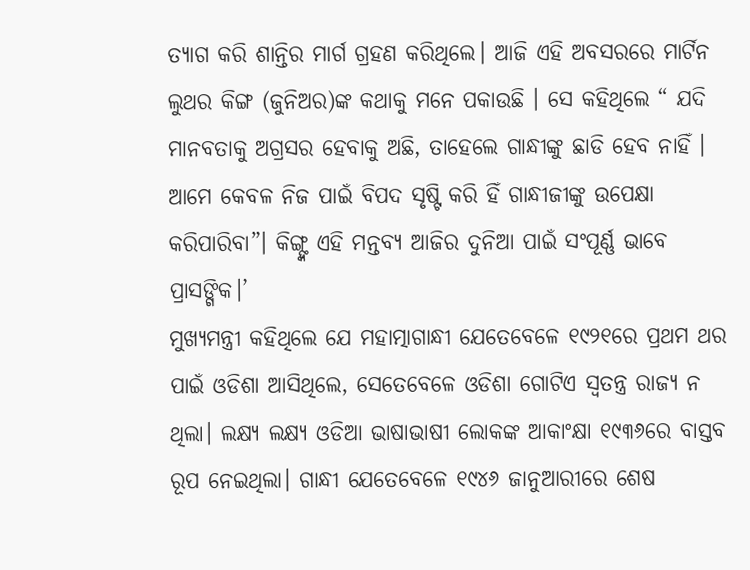ତ୍ୟାଗ କରି ଶାନ୍ତିର ମାର୍ଗ ଗ୍ରହଣ କରିଥିଲେ। ଆଜି ଏହି ଅବସରରେ ମାର୍ଟିନ ଲୁଥର କିଙ୍ଗ (ଜୁନିଅର)ଙ୍କ କଥାକୁ ମନେ ପକାଉଛି । ସେ କହିଥିଲେ “ ଯଦି ମାନବତାକୁ ଅଗ୍ରସର ହେବାକୁ ଅଛି, ତାହେଲେ ଗାନ୍ଧୀଙ୍କୁ ଛାଡି ହେବ ନାହିଁ । ଆମେ କେବଳ ନିଜ ପାଇଁ ବିପଦ ସୃଷ୍ଟି କରି ହିଁ ଗାନ୍ଧୀଜୀଙ୍କୁ ଉପେକ୍ଷା କରିପାରିବା”। କିଙ୍ଗ୍ଙ୍କ ଏହି ମନ୍ତବ୍ୟ ଆଜିର ଦୁନିଆ ପାଇଁ ସଂପୂର୍ଣ୍ଣ ଭାବେ ପ୍ରାସଙ୍ଗିକ।’
ମୁଖ୍ୟମନ୍ତ୍ରୀ କହିଥିଲେ ଯେ ମହାତ୍ମାଗାନ୍ଧୀ ଯେତେବେଳେ ୧୯୨୧ରେ ପ୍ରଥମ ଥର ପାଇଁ ଓଡିଶା ଆସିଥିଲେ, ସେତେବେଳେ ଓଡିଶା ଗୋଟିଏ ସ୍ବତନ୍ତ୍ର ରାଜ୍ୟ ନ ଥିଲା। ଲକ୍ଷ୍ୟ ଲକ୍ଷ୍ୟ ଓଡିଆ ଭାଷାଭାଷୀ ଲୋକଙ୍କ ଆକାଂକ୍ଷା ୧୯୩୬ରେ ବାସ୍ତବ ରୂପ ନେଇଥିଲା। ଗାନ୍ଧୀ ଯେତେବେଳେ ୧୯୪୬ ଜାନୁଆରୀରେ ଶେଷ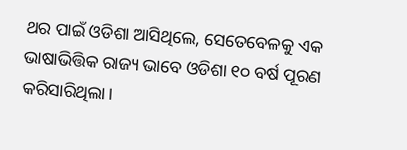ଥର ପାଇଁ ଓଡିଶା ଆସିଥିଲେ, ସେତେବେଳକୁ ଏକ ଭାଷାଭିତ୍ତିକ ରାଜ୍ୟ ଭାବେ ଓଡିଶା ୧୦ ବର୍ଷ ପୂରଣ କରିସାରିଥିଲା।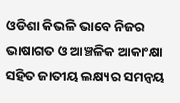ଓଡିଶା କିଭଳି ଭାବେ ନିଜର ଭାଷାଗତ ଓ ଆଞ୍ଚଳିକ ଆକାଂକ୍ଷା ସହିତ ଜାତୀୟ ଲକ୍ଷ୍ୟର ସମନ୍ବୟ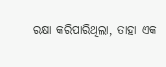ରକ୍ଷା କରିପାରିଥିଲା, ତାହା ଏକ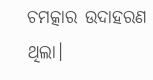ଚମତ୍କାର ଉଦାହରଣ ଥିଲା।